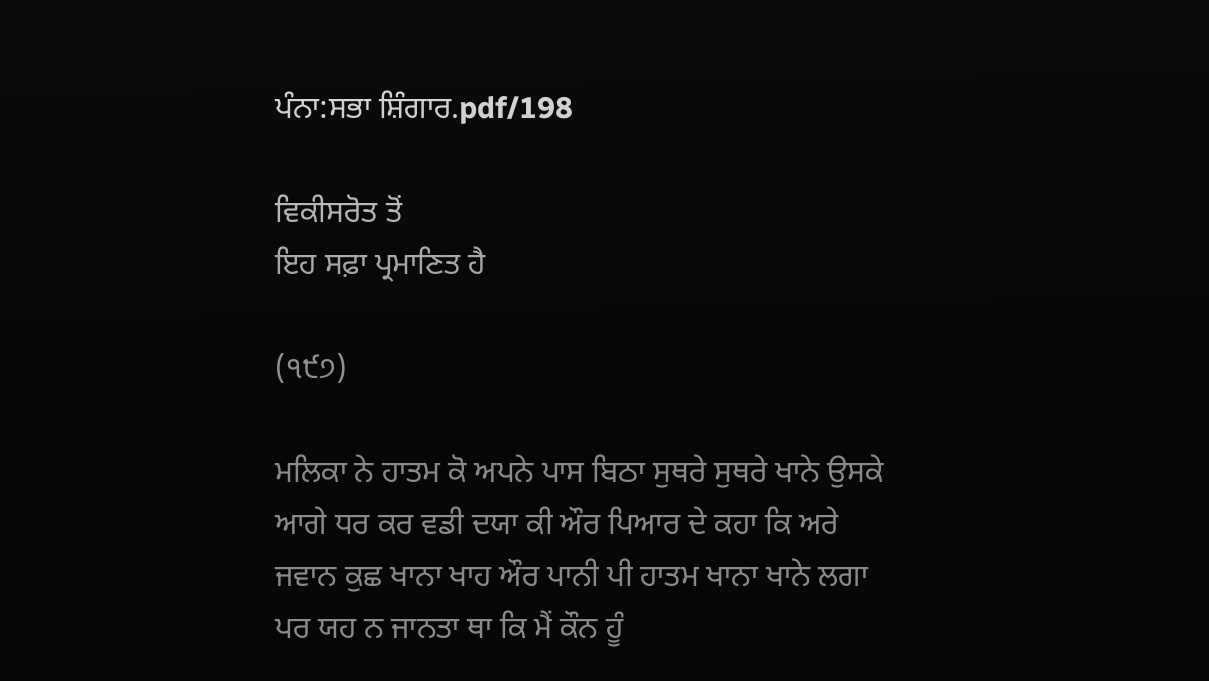ਪੰਨਾ:ਸਭਾ ਸ਼ਿੰਗਾਰ.pdf/198

ਵਿਕੀਸਰੋਤ ਤੋਂ
ਇਹ ਸਫ਼ਾ ਪ੍ਰਮਾਣਿਤ ਹੈ

(੧੯੭)

ਮਲਿਕਾ ਨੇ ਹਾਤਮ ਕੋ ਅਪਨੇ ਪਾਸ ਬਿਠਾ ਸੁਥਰੇ ਸੁਥਰੇ ਖਾਨੇ ਉਸਕੇ ਆਗੇ ਧਰ ਕਰ ਵਡੀ ਦਯਾ ਕੀ ਔਰ ਪਿਆਰ ਦੇ ਕਹਾ ਕਿ ਅਰੇ ਜਵਾਨ ਕੁਛ ਖਾਨਾ ਖਾਹ ਔਰ ਪਾਨੀ ਪੀ ਹਾਤਮ ਖਾਨਾ ਖਾਨੇ ਲਗਾ ਪਰ ਯਹ ਨ ਜਾਨਤਾ ਥਾ ਕਿ ਮੈਂ ਕੌਨ ਹੂੰ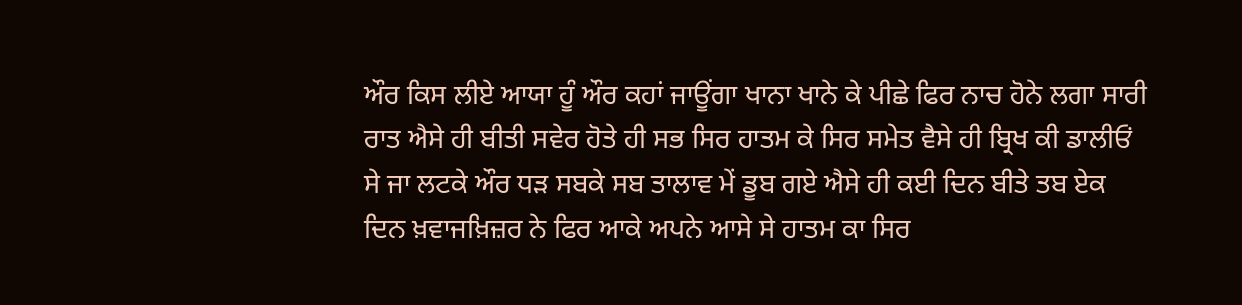ਔਰ ਕਿਸ ਲੀਏ ਆਯਾ ਹੂੰ ਔਰ ਕਹਾਂ ਜਾਊਂਗਾ ਖਾਨਾ ਖਾਨੇ ਕੇ ਪੀਛੇ ਫਿਰ ਨਾਚ ਹੋਨੇ ਲਗਾ ਸਾਰੀ ਰਾਤ ਐਸੇ ਹੀ ਬੀਤੀ ਸਵੇਰ ਹੋਤੇ ਹੀ ਸਭ ਸਿਰ ਹਾਤਮ ਕੇ ਸਿਰ ਸਮੇਤ ਵੈਸੇ ਹੀ ਬ੍ਰਿਖ ਕੀ ਡਾਲੀਓਂ ਸੇ ਜਾ ਲਟਕੇ ਔਰ ਧੜ ਸਬਕੇ ਸਬ ਤਾਲਾਵ ਮੇਂ ਡੂਬ ਗਏ ਐਸੇ ਹੀ ਕਈ ਦਿਨ ਬੀਤੇ ਤਬ ਏਕ ਦਿਨ ਖ਼ਵਾਜਖ਼ਿਜ਼ਰ ਨੇ ਫਿਰ ਆਕੇ ਅਪਨੇ ਆਸੇ ਸੇ ਹਾਤਮ ਕਾ ਸਿਰ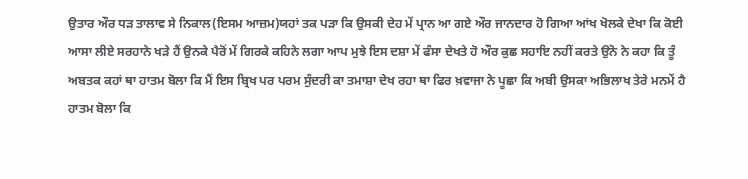ਉਤਾਰ ਔਰ ਧੜ ਤਾਲਾਵ ਸੇ ਨਿਕਾਲ(ਇਸਮ ਆਜ਼ਮ)ਯਹਾਂ ਤਕ ਪੜਾ ਕਿ ਉਸਕੀ ਦੇਹ ਮੇਂ ਪ੍ਰਾਨ ਆ ਗਏ ਔਰ ਜਾਨਦਾਰ ਹੋ ਗਿਆ ਆਂਖ ਖੋਲਕੇ ਦੇਖਾ ਕਿ ਕੋਈ ਆਸਾ ਲੀਏ ਸਰਹਾਨੇ ਖੜੇ ਹੈਂ ਉਨਕੇ ਪੈਰੋਂ ਮੇਂ ਗਿਰਕੇ ਕਹਿਨੇ ਲਗਾ ਆਪ ਮੁਝੇ ਇਸ ਦਸ਼ਾ ਮੇਂ ਫੰਸਾ ਦੇਖਤੇ ਹੋ ਔਰ ਕੁਛ ਸਹਾਇ ਨਹੀਂ ਕਰਤੇ ਉਨੋ ਨੇ ਕਹਾ ਕਿ ਤੂੰ ਅਬਤਕ ਕਹਾਂ ਥਾ ਹਾਤਮ ਬੋਲਾ ਕਿ ਮੈਂ ਇਸ ਬ੍ਰਿਖ ਪਰ ਪਰਮ ਸੁੰਦਰੀ ਕਾ ਤਮਾਸ਼ਾ ਦੇਖ ਰਹਾ ਥਾ ਫਿਰ ਖ਼ਵਾਜਾ ਨੇ ਪੂਛਾ ਕਿ ਅਬੀ ਉਸਕਾ ਅਭਿਲਾਖ ਤੇਰੇ ਮਨਮੇਂ ਹੈ ਹਾਤਮ ਬੋਲਾ ਕਿ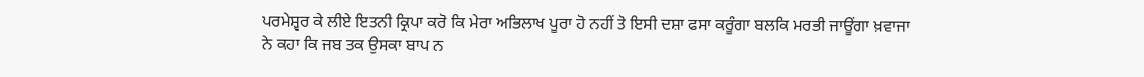ਪਰਮੇਸ਼੍ਵਰ ਕੇ ਲੀਏ ਇਤਨੀ ਕ੍ਰਿਪਾ ਕਰੋ ਕਿ ਮੇਰਾ ਅਭਿਲਾਖ ਪੂਰਾ ਹੋ ਨਹੀਂ ਤੋ ਇਸੀ ਦਸ਼ਾ ਫਸਾ ਕਰੂੰਗਾ ਬਲਕਿ ਮਰਭੀ ਜਾਊਂਗਾ ਖ਼ਵਾਜਾ ਨੇ ਕਹਾ ਕਿ ਜਬ ਤਕ ਉਸਕਾ ਬਾਪ ਨ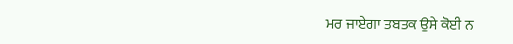ਮਰ ਜਾਏਗਾ ਤਬਤਕ ਉਸੇ ਕੋਈ ਨ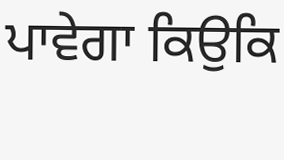ਪਾਵੇਗਾ ਕਿਉਕਿ